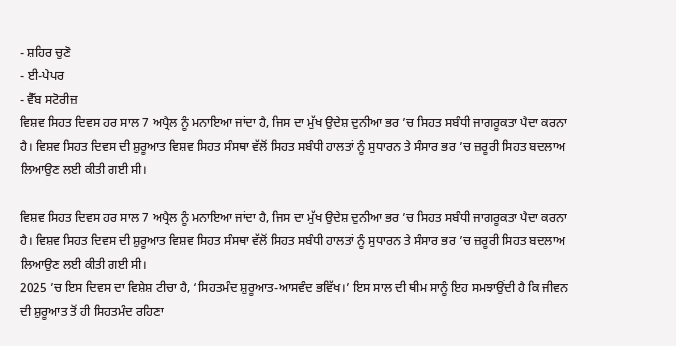- ਸ਼ਹਿਰ ਚੁਣੋ
- ਈ-ਪੇਪਰ
- ਵੈੱਬ ਸਟੋਰੀਜ਼
ਵਿਸ਼ਵ ਸਿਹਤ ਦਿਵਸ ਹਰ ਸਾਲ 7 ਅਪ੍ਰੈਲ ਨੂੰ ਮਨਾਇਆ ਜਾਂਦਾ ਹੈ, ਜਿਸ ਦਾ ਮੁੱਖ ਉਦੇਸ਼ ਦੁਨੀਆ ਭਰ ’ਚ ਸਿਹਤ ਸਬੰਧੀ ਜਾਗਰੂਕਤਾ ਪੈਦਾ ਕਰਨਾ ਹੈ। ਵਿਸ਼ਵ ਸਿਹਤ ਦਿਵਸ ਦੀ ਸ਼ੁਰੂਆਤ ਵਿਸ਼ਵ ਸਿਹਤ ਸੰਸਥਾ ਵੱਲੋਂ ਸਿਹਤ ਸਬੰਧੀ ਹਾਲਤਾਂ ਨੂੰ ਸੁਧਾਰਨ ਤੇ ਸੰਸਾਰ ਭਰ ’ਚ ਜ਼ਰੂਰੀ ਸਿਹਤ ਬਦਲਾਅ ਲਿਆਉਣ ਲਈ ਕੀਤੀ ਗਈ ਸੀ।

ਵਿਸ਼ਵ ਸਿਹਤ ਦਿਵਸ ਹਰ ਸਾਲ 7 ਅਪ੍ਰੈਲ ਨੂੰ ਮਨਾਇਆ ਜਾਂਦਾ ਹੈ, ਜਿਸ ਦਾ ਮੁੱਖ ਉਦੇਸ਼ ਦੁਨੀਆ ਭਰ ’ਚ ਸਿਹਤ ਸਬੰਧੀ ਜਾਗਰੂਕਤਾ ਪੈਦਾ ਕਰਨਾ ਹੈ। ਵਿਸ਼ਵ ਸਿਹਤ ਦਿਵਸ ਦੀ ਸ਼ੁਰੂਆਤ ਵਿਸ਼ਵ ਸਿਹਤ ਸੰਸਥਾ ਵੱਲੋਂ ਸਿਹਤ ਸਬੰਧੀ ਹਾਲਤਾਂ ਨੂੰ ਸੁਧਾਰਨ ਤੇ ਸੰਸਾਰ ਭਰ ’ਚ ਜ਼ਰੂਰੀ ਸਿਹਤ ਬਦਲਾਅ ਲਿਆਉਣ ਲਈ ਕੀਤੀ ਗਈ ਸੀ।
2025 ’ਚ ਇਸ ਦਿਵਸ ਦਾ ਵਿਸ਼ੇਸ਼ ਟੀਚਾ ਹੈ, ‘ਸਿਹਤਮੰਦ ਸ਼ੁਰੂਆਤ-ਆਸਵੰਦ ਭਵਿੱਖ।’ ਇਸ ਸਾਲ ਦੀ ਥੀਮ ਸਾਨੂੰ ਇਹ ਸਮਝਾਉਂਦੀ ਹੈ ਕਿ ਜੀਵਨ ਦੀ ਸ਼ੁਰੂਆਤ ਤੋਂ ਹੀ ਸਿਹਤਮੰਦ ਰਹਿਣਾ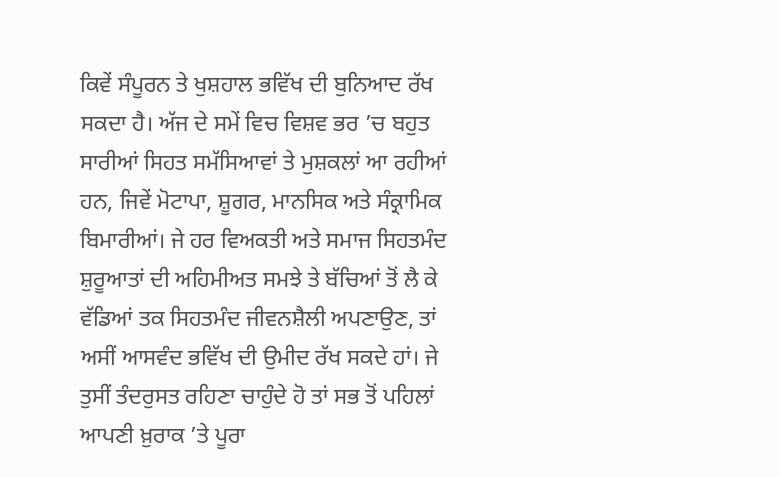ਕਿਵੇਂ ਸੰਪੂਰਨ ਤੇ ਖੁਸ਼ਹਾਲ ਭਵਿੱਖ ਦੀ ਬੁਨਿਆਦ ਰੱਖ ਸਕਦਾ ਹੈ। ਅੱਜ ਦੇ ਸਮੇਂ ਵਿਚ ਵਿਸ਼ਵ ਭਰ ’ਚ ਬਹੁਤ ਸਾਰੀਆਂ ਸਿਹਤ ਸਮੱਸਿਆਵਾਂ ਤੇ ਮੁਸ਼ਕਲਾਂ ਆ ਰਹੀਆਂ ਹਨ, ਜਿਵੇਂ ਮੋਟਾਪਾ, ਸ਼ੂਗਰ, ਮਾਨਸਿਕ ਅਤੇ ਸੰਕ੍ਰਾਮਿਕ ਬਿਮਾਰੀਆਂ। ਜੇ ਹਰ ਵਿਅਕਤੀ ਅਤੇ ਸਮਾਜ ਸਿਹਤਮੰਦ ਸ਼ੁਰੂਆਤਾਂ ਦੀ ਅਹਿਮੀਅਤ ਸਮਝੇ ਤੇ ਬੱਚਿਆਂ ਤੋਂ ਲੈ ਕੇ ਵੱਡਿਆਂ ਤਕ ਸਿਹਤਮੰਦ ਜੀਵਨਸ਼ੈਲੀ ਅਪਣਾਉਣ, ਤਾਂ ਅਸੀਂ ਆਸਵੰਦ ਭਵਿੱਖ ਦੀ ਉਮੀਦ ਰੱਖ ਸਕਦੇ ਹਾਂ। ਜੇ ਤੁਸੀਂ ਤੰਦਰੁਸਤ ਰਹਿਣਾ ਚਾਹੁੰਦੇ ਹੋ ਤਾਂ ਸਭ ਤੋਂ ਪਹਿਲਾਂ ਆਪਣੀ ਖ਼ੁਰਾਕ ’ਤੇ ਪੂਰਾ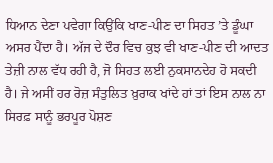ਧਿਆਨ ਦੇਣਾ ਪਵੇਗਾ ਕਿਉਂਕਿ ਖਾਣ-ਪੀਣ ਦਾ ਸਿਹਤ ’ਤੇ ਡੂੰਘਾ ਅਸਰ ਪੈਂਦਾ ਹੈ। ਅੱਜ ਦੇ ਦੌਰ ਵਿਚ ਕੁਝ ਵੀ ਖਾਣ-ਪੀਣ ਦੀ ਆਦਤ ਤੇਜ਼ੀ ਨਾਲ ਵੱਧ ਰਹੀ ਹੈ, ਜੋ ਸਿਹਤ ਲਈ ਨੁਕਸਾਨਦੇਹ ਹੋ ਸਕਦੀ ਹੈ। ਜੇ ਅਸੀਂ ਹਰ ਰੋਜ਼ ਸੰਤੁਲਿਤ ਖ਼ੁਰਾਕ ਖਾਂਦੇ ਹਾਂ ਤਾਂ ਇਸ ਨਾਲ ਨਾ ਸਿਰਫ਼ ਸਾਨੂੰ ਭਰਪੂਰ ਪੋਸ਼ਣ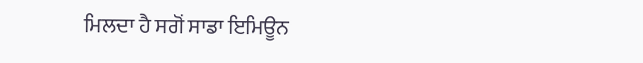ਮਿਲਦਾ ਹੈ ਸਗੋਂ ਸਾਡਾ ਇਮਿਊਨ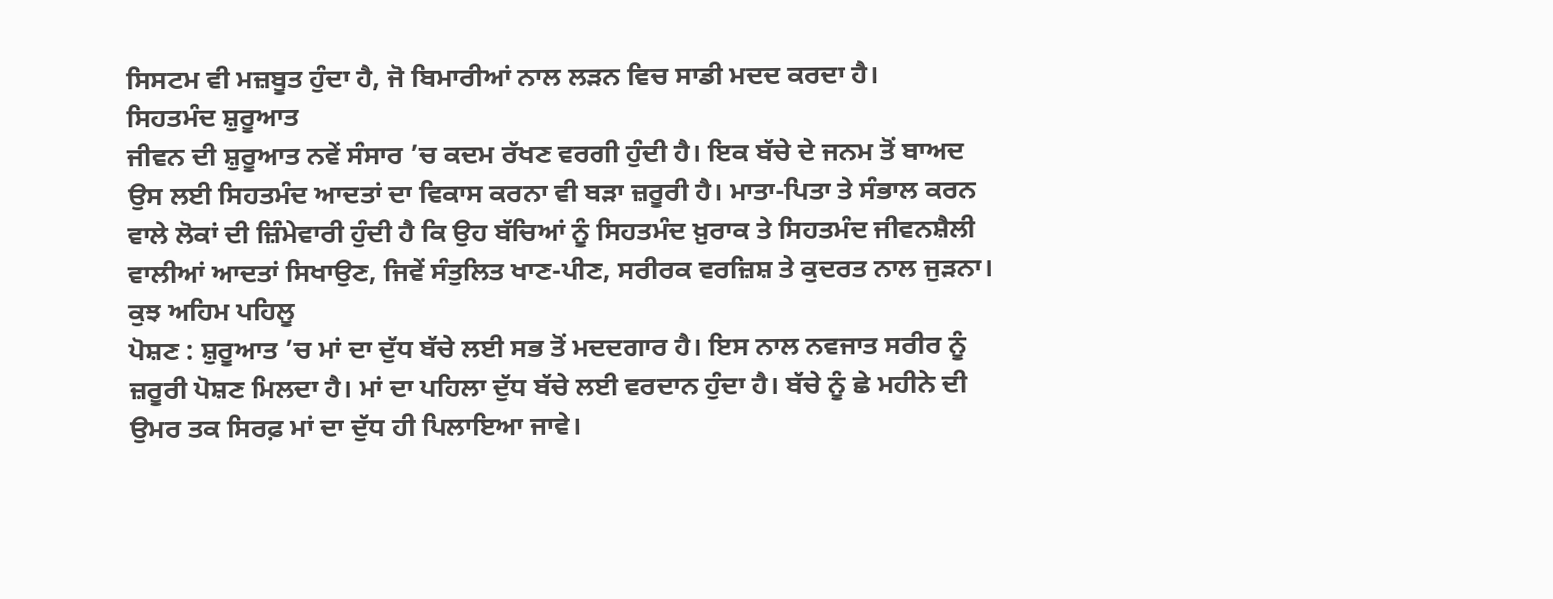ਸਿਸਟਮ ਵੀ ਮਜ਼ਬੂਤ ਹੁੰਦਾ ਹੈ, ਜੋ ਬਿਮਾਰੀਆਂ ਨਾਲ ਲੜਨ ਵਿਚ ਸਾਡੀ ਮਦਦ ਕਰਦਾ ਹੈ।
ਸਿਹਤਮੰਦ ਸ਼ੁਰੂਆਤ
ਜੀਵਨ ਦੀ ਸ਼ੁਰੂਆਤ ਨਵੇਂ ਸੰਸਾਰ ’ਚ ਕਦਮ ਰੱਖਣ ਵਰਗੀ ਹੁੰਦੀ ਹੈ। ਇਕ ਬੱਚੇ ਦੇ ਜਨਮ ਤੋਂ ਬਾਅਦ ਉਸ ਲਈ ਸਿਹਤਮੰਦ ਆਦਤਾਂ ਦਾ ਵਿਕਾਸ ਕਰਨਾ ਵੀ ਬੜਾ ਜ਼ਰੂਰੀ ਹੈ। ਮਾਤਾ-ਪਿਤਾ ਤੇ ਸੰਭਾਲ ਕਰਨ ਵਾਲੇ ਲੋਕਾਂ ਦੀ ਜ਼ਿੰਮੇਵਾਰੀ ਹੁੰਦੀ ਹੈ ਕਿ ਉਹ ਬੱਚਿਆਂ ਨੂੰ ਸਿਹਤਮੰਦ ਖ਼ੁਰਾਕ ਤੇ ਸਿਹਤਮੰਦ ਜੀਵਨਸ਼ੈਲੀ ਵਾਲੀਆਂ ਆਦਤਾਂ ਸਿਖਾਉਣ, ਜਿਵੇਂ ਸੰਤੁਲਿਤ ਖਾਣ-ਪੀਣ, ਸਰੀਰਕ ਵਰਜ਼ਿਸ਼ ਤੇ ਕੁਦਰਤ ਨਾਲ ਜੁੜਨਾ।
ਕੁਝ ਅਹਿਮ ਪਹਿਲੂ
ਪੋਸ਼ਣ : ਸ਼ੁਰੂਆਤ ’ਚ ਮਾਂ ਦਾ ਦੁੱਧ ਬੱਚੇ ਲਈ ਸਭ ਤੋਂ ਮਦਦਗਾਰ ਹੈ। ਇਸ ਨਾਲ ਨਵਜਾਤ ਸਰੀਰ ਨੂੰ ਜ਼ਰੂਰੀ ਪੋਸ਼ਣ ਮਿਲਦਾ ਹੈ। ਮਾਂ ਦਾ ਪਹਿਲਾ ਦੁੱਧ ਬੱਚੇ ਲਈ ਵਰਦਾਨ ਹੁੰਦਾ ਹੈ। ਬੱਚੇ ਨੂੰ ਛੇ ਮਹੀਨੇ ਦੀ ਉਮਰ ਤਕ ਸਿਰਫ਼ ਮਾਂ ਦਾ ਦੁੱਧ ਹੀ ਪਿਲਾਇਆ ਜਾਵੇ।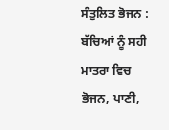ਸੰਤੁਲਿਤ ਭੋਜਨ : ਬੱਚਿਆਂ ਨੂੰ ਸਹੀ ਮਾਤਰਾ ਵਿਚ ਭੋਜਨ, ਪਾਣੀ,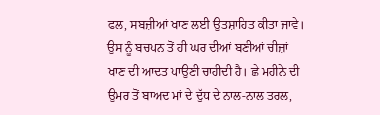ਫਲ, ਸਬਜ਼ੀਆਂ ਖਾਣ ਲਈ ਉਤਸ਼ਾਹਿਤ ਕੀਤਾ ਜਾਵੇ। ਉਸ ਨੂੰ ਬਚਪਨ ਤੋਂ ਹੀ ਘਰ ਦੀਆਂ ਬਣੀਆਂ ਚੀਜ਼ਾਂ ਖਾਣ ਦੀ ਆਦਤ ਪਾਉਣੀ ਚਾਹੀਦੀ ਹੈ। ਛੇ ਮਹੀਨੇ ਦੀ ਉਮਰ ਤੋਂ ਬਾਅਦ ਮਾਂ ਦੇ ਦੁੱਧ ਦੇ ਨਾਲ-ਨਾਲ ਤਰਲ,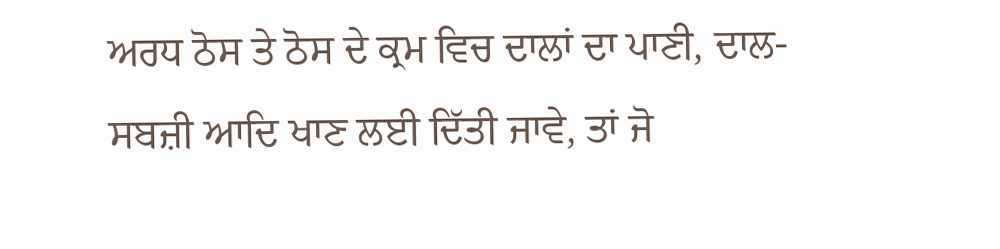ਅਰਧ ਠੋਸ ਤੇ ਠੋਸ ਦੇ ਕ੍ਰਮ ਵਿਚ ਦਾਲਾਂ ਦਾ ਪਾਣੀ, ਦਾਲ-ਸਬਜ਼ੀ ਆਦਿ ਖਾਣ ਲਈ ਦਿੱਤੀ ਜਾਵੇ, ਤਾਂ ਜੋ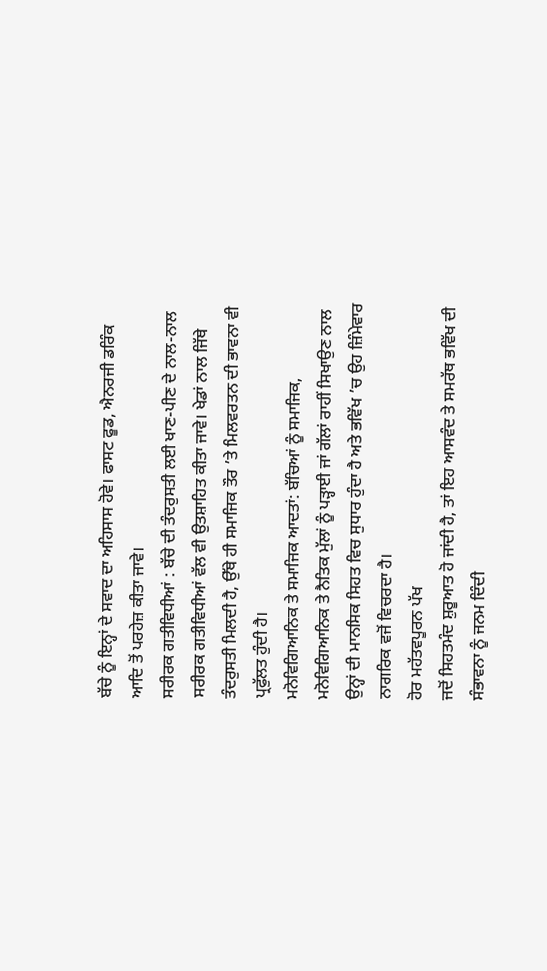ਬੱਚੇ ਨੂੰ ਇਨ੍ਹਾਂ ਦੇ ਸਵਾਦ ਦਾ ਅਹਿਸਾਸ ਹੋਵੇ। ਫਾਸਟ ਫੂਡ, ਐਨਰਜੀ ਡਰਿੰਕ ਆਦਿ ਤੋਂ ਪਰਹੇਜ਼ ਕੀਤਾ ਜਾਵੇ।
ਸਰੀਰਕ ਗਤੀਵਿਧੀਆਂ : ਬੱਚੇ ਦੀ ਤੰਦਰੁਸਤੀ ਲਈ ਖਾਣ-ਪੀਣ ਦੇ ਨਾਲ-ਨਾਲ ਸਰੀਰਕ ਗਤੀਵਿਧੀਆਂ ਵੱਲ ਵੀ ਉਤਸ਼ਾਹਿਤ ਕੀਤਾ ਜਾਵੇ। ਖੇਡਾਂ ਨਾਲ ਜਿੱਥੇ ਤੰਦਰੁਸਤੀ ਮਿਲਦੀ ਹੈ, ਉੱਥੇ ਹੀ ਸਮਾਜਿਕ ਤੌਰ ’ਤੇ ਮਿਲਵਰਤਨ ਦੀ ਭਾਵਨਾ ਵੀ ਪ੍ਰਫੁੱਲਤ ਹੁੰਦੀ ਹੈ।
ਮਨੋਵਿਗਿਆਨਿਕ ਤੇ ਸਮਾਜਿਕ ਆਦਤਾਂ: ਬੱਚਿਆਂ ਨੂੰ ਸਮਾਜਿਕ, ਮਨੋਵਿਗਿਆਨਿਕ ਤੇ ਨੈਤਿਕ ਮੁੱਲਾਂ ਨੂੰ ਪੜ੍ਹਾਈ ਜਾਂ ਗੱਲਾਂ ਰਾਹੀਂ ਸਿਖਾਉਣ ਨਾਲ ਉਨ੍ਹਾਂ ਦੀ ਮਾਨਸਿਕ ਸਿਹਤ ਵਿਚ ਸੁਧਾਰ ਹੁੰਦਾ ਹੈ ਅਤੇ ਭਵਿੱਖ ’ਚ ਉਹ ਜ਼ਿੰਮੇਵਾਰ ਨਾਗਰਿਕ ਵਜੋਂ ਵਿਚਰਦਾ ਹੈ।
ਹੋਰ ਮਹੱਤਵਪੂਰਨ ਪੱਖ
ਜਦੋਂ ਸਿਹਤਮੰਦ ਸ਼ੁਰੂਆਤ ਹੋ ਜਾਂਦੀ ਹੈ, ਤਾਂ ਇਹ ਆਸਵੰਦ ਤੇ ਸਮਰੱਥ ਭਵਿੱਖ ਦੀ ਸੰਭਾਵਨਾ ਨੂੰ ਜਨਮ ਦਿੰਦੀ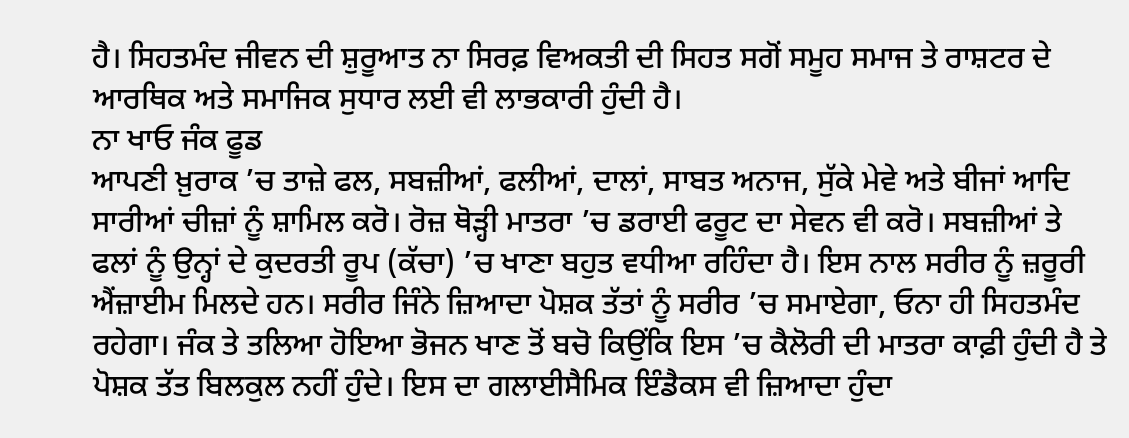ਹੈ। ਸਿਹਤਮੰਦ ਜੀਵਨ ਦੀ ਸ਼ੁਰੂਆਤ ਨਾ ਸਿਰਫ਼ ਵਿਅਕਤੀ ਦੀ ਸਿਹਤ ਸਗੋਂ ਸਮੂਹ ਸਮਾਜ ਤੇ ਰਾਸ਼ਟਰ ਦੇ ਆਰਥਿਕ ਅਤੇ ਸਮਾਜਿਕ ਸੁਧਾਰ ਲਈ ਵੀ ਲਾਭਕਾਰੀ ਹੁੰਦੀ ਹੈ।
ਨਾ ਖਾਓ ਜੰਕ ਫੂਡ
ਆਪਣੀ ਖ਼ੁਰਾਕ ’ਚ ਤਾਜ਼ੇ ਫਲ, ਸਬਜ਼ੀਆਂ, ਫਲੀਆਂ, ਦਾਲਾਂ, ਸਾਬਤ ਅਨਾਜ, ਸੁੱਕੇ ਮੇਵੇ ਅਤੇ ਬੀਜਾਂ ਆਦਿ ਸਾਰੀਆਂ ਚੀਜ਼ਾਂ ਨੂੰ ਸ਼ਾਮਿਲ ਕਰੋ। ਰੋਜ਼ ਥੋੜ੍ਹੀ ਮਾਤਰਾ ’ਚ ਡਰਾਈ ਫਰੂਟ ਦਾ ਸੇਵਨ ਵੀ ਕਰੋ। ਸਬਜ਼ੀਆਂ ਤੇ ਫਲਾਂ ਨੂੰ ਉਨ੍ਹਾਂ ਦੇ ਕੁਦਰਤੀ ਰੂਪ (ਕੱਚਾ) ’ਚ ਖਾਣਾ ਬਹੁਤ ਵਧੀਆ ਰਹਿੰਦਾ ਹੈ। ਇਸ ਨਾਲ ਸਰੀਰ ਨੂੰ ਜ਼ਰੂਰੀ ਐਂਜ਼ਾਈਮ ਮਿਲਦੇ ਹਨ। ਸਰੀਰ ਜਿੰਨੇ ਜ਼ਿਆਦਾ ਪੋਸ਼ਕ ਤੱਤਾਂ ਨੂੰ ਸਰੀਰ ’ਚ ਸਮਾਏਗਾ, ਓਨਾ ਹੀ ਸਿਹਤਮੰਦ ਰਹੇਗਾ। ਜੰਕ ਤੇ ਤਲਿਆ ਹੋਇਆ ਭੋਜਨ ਖਾਣ ਤੋਂ ਬਚੋ ਕਿਉਂਕਿ ਇਸ ’ਚ ਕੈਲੋਰੀ ਦੀ ਮਾਤਰਾ ਕਾਫ਼ੀ ਹੁੰਦੀ ਹੈ ਤੇ ਪੋਸ਼ਕ ਤੱਤ ਬਿਲਕੁਲ ਨਹੀਂ ਹੁੰਦੇ। ਇਸ ਦਾ ਗਲਾਈਸੈਮਿਕ ਇੰਡੈਕਸ ਵੀ ਜ਼ਿਆਦਾ ਹੁੰਦਾ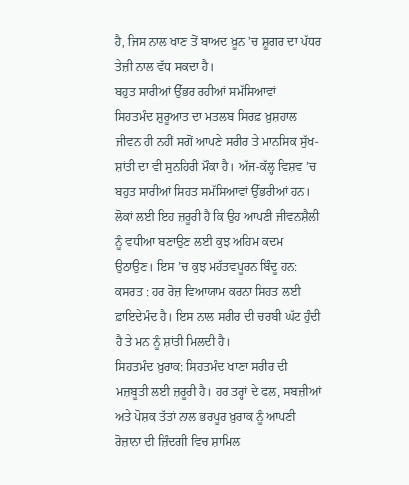ਹੈ, ਜਿਸ ਨਾਲ ਖਾਣ ਤੋਂ ਬਾਅਦ ਖ਼ੂਨ ’ਚ ਸ਼ੂਗਰ ਦਾ ਪੱਧਰ ਤੇਜ਼ੀ ਨਾਲ ਵੱਧ ਸਕਦਾ ਹੈ।
ਬਹੁਤ ਸਾਰੀਆਂ ਉੱਭਰ ਰਹੀਆਂ ਸਮੱਸਿਆਵਾਂ
ਸਿਹਤਮੰਦ ਸ਼ੁਰੂਆਤ ਦਾ ਮਤਲਬ ਸਿਰਫ਼ ਖ਼ੁਸ਼ਹਾਲ ਜੀਵਨ ਹੀ ਨਹੀਂ ਸਗੋਂ ਆਪਣੇ ਸਰੀਰ ਤੇ ਮਾਨਸਿਕ ਸੁੱਖ-ਸ਼ਾਂਤੀ ਦਾ ਵੀ ਸੁਨਹਿਰੀ ਮੌਕਾ ਹੈ। ਅੱਜ-ਕੱਲ੍ਹ ਵਿਸ਼ਵ ’ਚ ਬਹੁਤ ਸਾਰੀਆਂ ਸਿਹਤ ਸਮੱਸਿਆਵਾਂ ਉੱਭਰੀਆਂ ਹਨ। ਲੋਕਾਂ ਲਈ ਇਹ ਜ਼ਰੂਰੀ ਹੈ ਕਿ ਉਹ ਆਪਣੀ ਜੀਵਨਸ਼ੈਲੀ ਨੂੰ ਵਧੀਆ ਬਣਾਉਣ ਲਈ ਕੁਝ ਅਹਿਮ ਕਦਮ ਉਠਾਉਣ। ਇਸ ’ਚ ਕੁਝ ਮਹੱਤਵਪੂਰਨ ਬਿੰਦੂ ਹਨ:
ਕਸਰਤ : ਹਰ ਰੋਜ਼ ਵਿਆਯਾਮ ਕਰਨਾ ਸਿਹਤ ਲਈ ਫ਼ਾਇਦੇਮੰਦ ਹੈ। ਇਸ ਨਾਲ ਸਰੀਰ ਦੀ ਚਰਬੀ ਘੱਟ ਹੁੰਦੀ ਹੈ ਤੇ ਮਨ ਨੂੰ ਸ਼ਾਂਤੀ ਮਿਲਦੀ ਹੈ।
ਸਿਹਤਮੰਦ ਖ਼ੁਰਾਕ: ਸਿਹਤਮੰਦ ਖਾਣਾ ਸਰੀਰ ਦੀ ਮਜ਼ਬੂਤੀ ਲਈ ਜ਼ਰੂਰੀ ਹੈ। ਹਰ ਤਰ੍ਹਾਂ ਦੇ ਫਲ, ਸਬਜ਼ੀਆਂ ਅਤੇ ਪੋਸ਼ਕ ਤੱਤਾਂ ਨਾਲ ਭਰਪੂਰ ਖ਼ੁਰਾਕ ਨੂੰ ਆਪਣੀ ਰੋਜ਼ਾਨਾ ਦੀ ਜ਼ਿੰਦਗੀ ਵਿਚ ਸ਼ਾਮਿਲ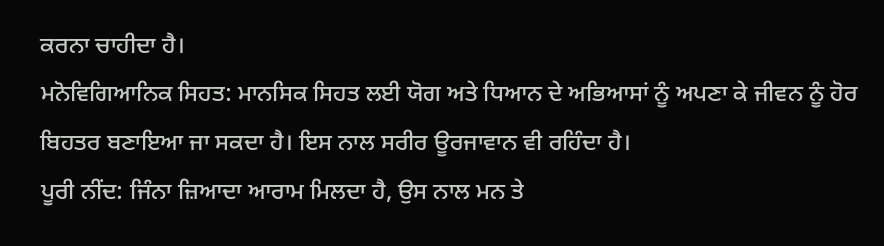ਕਰਨਾ ਚਾਹੀਦਾ ਹੈ।
ਮਨੋਵਿਗਿਆਨਿਕ ਸਿਹਤ: ਮਾਨਸਿਕ ਸਿਹਤ ਲਈ ਯੋਗ ਅਤੇ ਧਿਆਨ ਦੇ ਅਭਿਆਸਾਂ ਨੂੰ ਅਪਣਾ ਕੇ ਜੀਵਨ ਨੂੰ ਹੋਰ ਬਿਹਤਰ ਬਣਾਇਆ ਜਾ ਸਕਦਾ ਹੈ। ਇਸ ਨਾਲ ਸਰੀਰ ਊਰਜਾਵਾਨ ਵੀ ਰਹਿੰਦਾ ਹੈ।
ਪੂਰੀ ਨੀਂਦ: ਜਿੰਨਾ ਜ਼ਿਆਦਾ ਆਰਾਮ ਮਿਲਦਾ ਹੈ, ਉਸ ਨਾਲ ਮਨ ਤੇ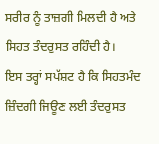ਸਰੀਰ ਨੂੰ ਤਾਜ਼ਗੀ ਮਿਲਦੀ ਹੈ ਅਤੇ ਸਿਹਤ ਤੰਦਰੁਸਤ ਰਹਿੰਦੀ ਹੈ।
ਇਸ ਤਰ੍ਹਾਂ ਸਪੱਸ਼ਟ ਹੈ ਕਿ ਸਿਹਤਮੰਦ ਜ਼ਿੰਦਗੀ ਜਿਊਣ ਲਈ ਤੰਦਰੁਸਤ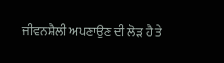ਜੀਵਨਸ਼ੈਲੀ ਅਪਣਾਉਣ ਦੀ ਲੋੜ ਹੈ ਤੇ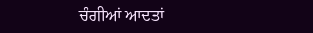ਚੰਗੀਆਂ ਆਦਤਾਂ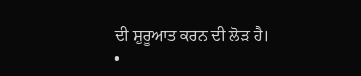ਦੀ ਸ਼ੁਰੂਆਤ ਕਰਨ ਦੀ ਲੋੜ ਹੈ।
•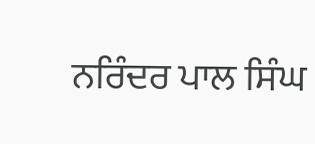ਨਰਿੰਦਰ ਪਾਲ ਸਿੰਘ